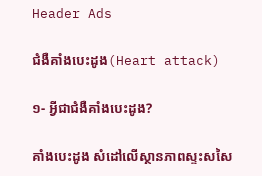Header Ads

ជំងឺគាំងបេះដូង(Heart attack)

១- អ្វីជាជំងឺគាំងបេះដូង?

គាំងបេះដូង សំដៅលើស្ថានភាពស្ទះសសៃ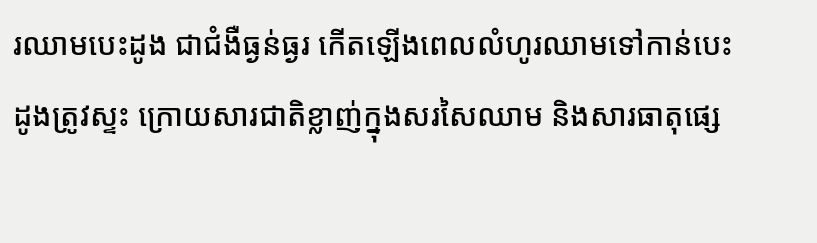រឈាមបេះដូង ជាជំងឺធ្ងន់ធ្ងរ កើតឡើងពេលលំហូរឈាមទៅកាន់បេះដូងត្រូវស្ទះ ក្រោយសារជាតិខ្លាញ់ក្នុងសរសៃឈាម និងសារធាតុផ្សេ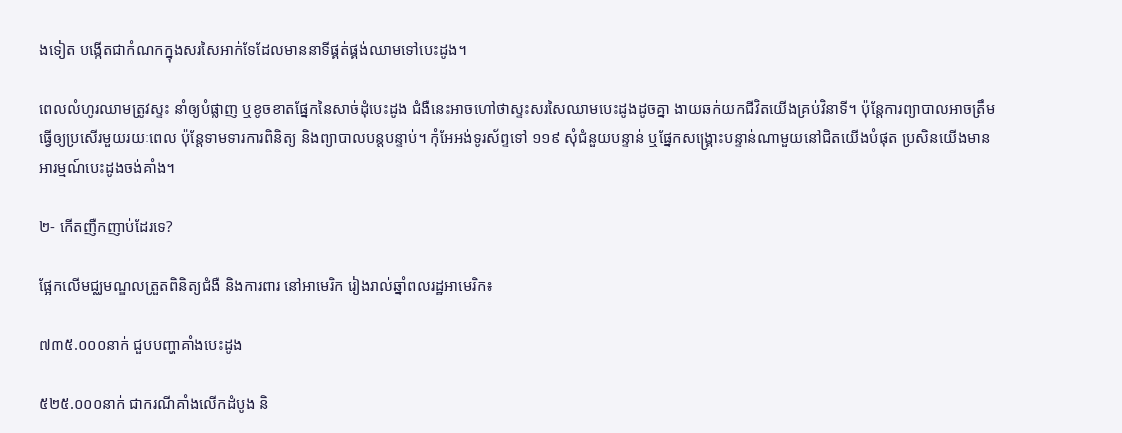ងទៀត បង្កើតជាកំណកក្នុងសរសៃអាក់ទែដែលមាននាទីផ្គត់ផ្គង់ឈាមទៅបេះដូង។

ពេលលំហូរឈាមត្រូវស្ទះ នាំឲ្យបំផ្លាញ ឬខូចខាតផ្នែកនៃសាច់ដុំបេះដូង ជំងឺនេះអាចហៅថាស្ទះសរសៃឈាមបេះដូងដូចគ្នា ងាយឆក់យកជីវិតយើងគ្រប់វិនាទី។ ប៉ុន្តែការព្យាបាលអាចត្រឹមធ្វើឲ្យប្រសើរមួយរយៈពេល ប៉ុន្តែទាមទារការពិនិត្យ និងព្យាបាលបន្តបន្ទាប់។ កុំអែអង់ទូរស័ព្ទទៅ ១១៩ សុំជំនួយបន្ទាន់ ឬផ្នែកសង្រ្គោះបន្ទាន់ណាមួយនៅជិតយើងបំផុត ប្រសិនយើងមានអារម្មណ៍បេះដូងចង់គាំង។

២- កើតញឺកញាប់ដែរទេ?

ផ្អែកលើមជ្ឈមណ្ឌលត្រួតពិនិត្យជំងឺ និងការពារ នៅអាមេរិក រៀងរាល់ឆ្នាំពលរដ្ឋអាមេរិក៖

៧៣៥.០០០នាក់ ជួបបញ្ហាគាំងបេះដូង

៥២៥.០០០នាក់ ជាករណីគាំងលើកដំបូង និ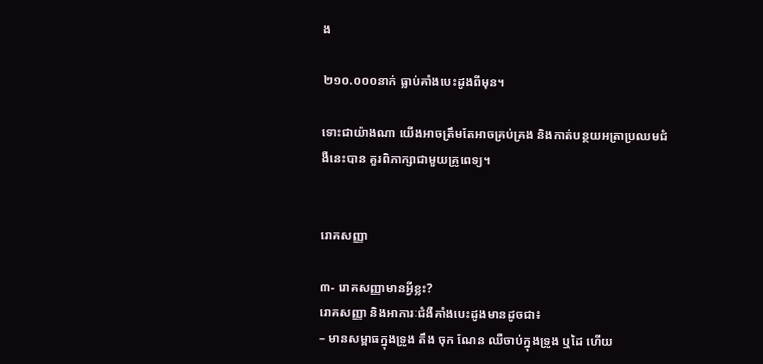ង

២១០.០០០នាក់ ធ្លាប់គាំងបេះដូងពីមុន។

ទោះជាយ៉ាងណា យើងអាចត្រឹមតែអាចគ្រប់គ្រង និងកាត់បន្ថយអត្រាប្រឈមជំងឺនេះបាន គួរពិភាក្សាជាមួយគ្រូពេទ្យ។


រោគសញ្ញា

៣- រោគសញ្ញាមានអ្វីខ្លះ?
រោគសញ្ញា និងអាការៈជំងឺគាំងបេះដូងមានដូចជា៖
– មានសម្ពាធក្នុងទ្រូង តឹង ចុក ណែន ឈឺចាប់ក្នុងទ្រូង ឬដៃ ហើយ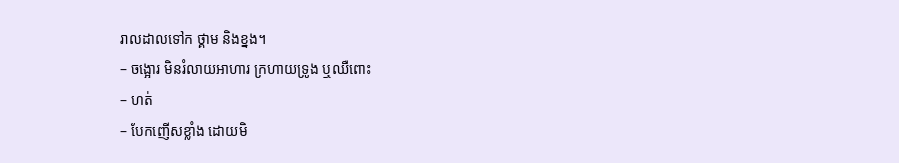រាលដាលទៅក ថ្គាម និងខ្នង។
– ចង្អោរ មិនរំលាយអាហារ ក្រហាយទ្រូង ឬឈឺពោះ
– ហត់
– បែកញើសខ្លាំង ដោយមិ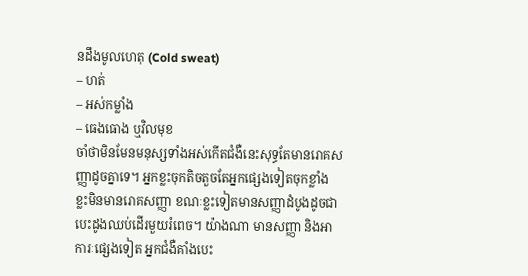នដឹងមូលហេតុ (Cold sweat)
– ហត់
– អស់កម្លាំង
– ធេងធោង ឬវិលមុខ
ចាំថាមិនមែនមនុស្សទាំងអស់កើតជំងឺនេះសុទ្ធតែមានរោគសញ្ញាដូចគ្នាទេ។ អ្នកខ្លះចុកតិចតួចតែអ្នកផ្សេងទៀតចុកខ្លាំង ខ្លះមិនមានរោគសញ្ញា ខណៈខ្លះទៀតមានសញ្ញាដំបូងដូចជាបេះដូងឈប់ដើរមួយរំពេច។ យ៉ាងណា មានសញ្ញា និងអាការៈផ្សេងទៀត អ្នកជំងឺគាំងបេះ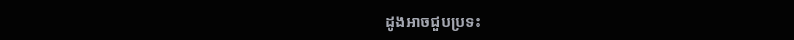ដូងអាចជួបប្រទះ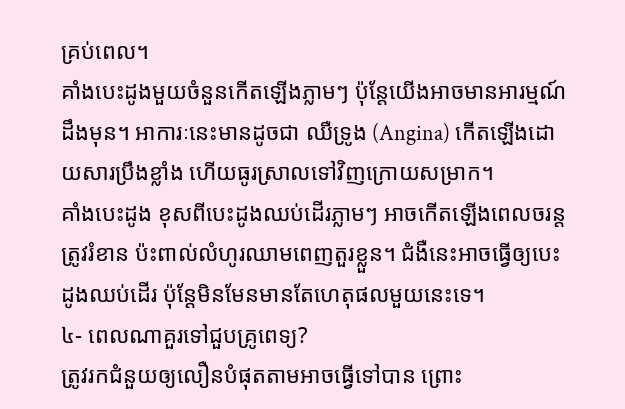គ្រប់ពេល។
គាំងបេះដូងមួយចំនួនកើតឡើងភ្លាមៗ ប៉ុន្តែយើងអាចមានអារម្មណ៍ដឹងមុន។ អាការៈនេះមានដូចជា ឈឺទ្រូង (Angina) កើតឡើងដោយសារប្រឹងខ្លាំង ហើយធូរស្រាលទៅវិញក្រោយសម្រាក។
គាំងបេះដូង ខុសពីបេះដូងឈប់ដើរភ្លាមៗ អាចកើតឡើងពេលចរន្តត្រូវរំខាន ប៉ះពាល់លំហូរឈាមពេញតួរខ្លួន។ ជំងឺនេះអាចធ្វើឲ្យបេះដូងឈប់ដើរ ប៉ុន្តែមិនមែនមានតែហេតុផលមួយនេះទេ។
៤- ពេលណាគួរទៅជួបគ្រូពេទ្យ?
ត្រូវរកជំនួយឲ្យលឿនបំផុតតាមអាចធ្វើទៅបាន ព្រោះ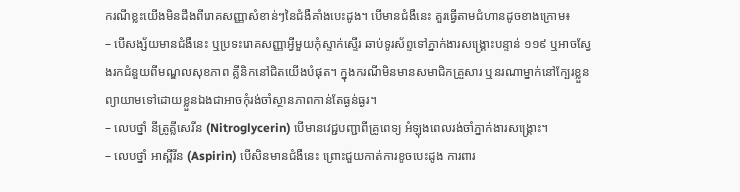ករណីខ្លះយើងមិនដឹងពីរោគសញ្ញាសំខាន់ៗនៃជំងឺគាំងបេះដូង។ បើមានជំងឺនេះ គួរធ្វើតាមជំហានដូចខាងក្រោម៖
– បើសង្ស័យមានជំងឺនេះ ឬប្រទះរោគសញ្ញាអ្វីមួយកុំស្ទាក់ស្ទើរ ឆាប់ទូរស័ព្ទទៅភ្នាក់ងារសង្គ្រោះបន្ទាន់ ១១៩ ឬអាចស្វែងរកជំនួយពីមណ្ឌលសុខភាព គ្លីនិកនៅជិតយើងបំផុត។ ក្នុងករណីមិនមានសមាជិកគ្រួសារ ឬនរណាម្នាក់នៅក្បែរខ្លួន ព្យាយាមទៅដោយខ្លួនឯងជាអាចកុំរង់ចាំស្ថានភាពកាន់តែធ្ងន់ធ្ងរ។
– លេបថ្នាំ នីត្រូគ្លីសេរីន (Nitroglycerin) បើមានវេជ្ជបញ្ជាពីគ្រូពេទ្យ អំឡុងពេលរង់ចាំភ្នាក់ងារសង្គ្រោះ។
– លេបថ្នាំ អាស្ពីរីន (Aspirin) បើសិនមានជំងឺនេះ ព្រោះជួយកាត់ការខូចបេះដូង ការពារ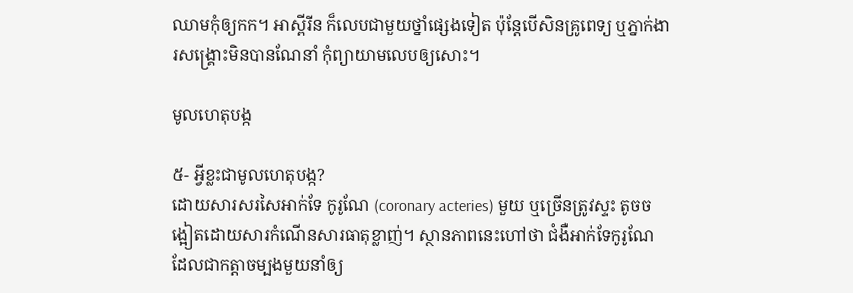ឈាមកុំឲ្យកក។ អាស្ពីរីន ក៏លេបជាមួយថ្នាំផ្សេងទៀត ប៉ុន្តែបើសិនគ្រូពេទ្យ ឬភ្នាក់ងារសង្គ្រោះមិនបានណែនាំ កុំព្យាយាមលេបឲ្យសោះ។

មូលហេតុបង្ក

៥- អ្វីខ្លះជាមូលហេតុបង្ក?
ដោយសារសរសៃអាក់ទែ កូរូណែ (coronary acteries) មួយ ឬច្រើនត្រូវស្ទះ តូចចង្អៀតដោយសារកំណើនសារធាតុខ្លាញ់។ ស្ថានភាពនេះហៅថា ជំងឺអាក់ទែកូរូណែ ដែលជាកត្តាចម្បងមួយនាំឲ្យ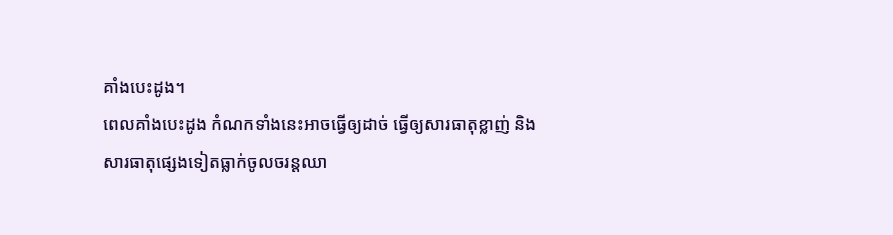គាំងបេះដូង។
ពេលគាំងបេះដូង កំណកទាំងនេះអាចធ្វើឲ្យដាច់ ធ្វើឲ្យសារធាតុខ្លាញ់ និងសារធាតុផ្សេងទៀតធ្លាក់ចូលចរន្តឈា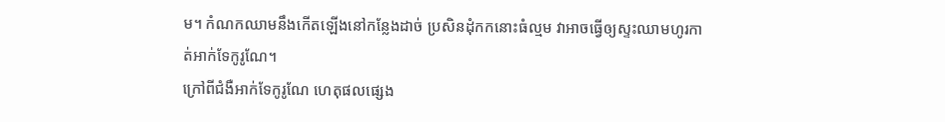ម។ កំណកឈាមនឹងកើតឡើងនៅកន្លែងដាច់ ប្រសិនដុំកកនោះធំល្មម វាអាចធ្វើឲ្យស្ទះឈាមហូរកាត់អាក់ទែកូរូណែ។
ក្រៅពីជំងឺអាក់ទែកូរូណែ ហេតុផលផ្សេង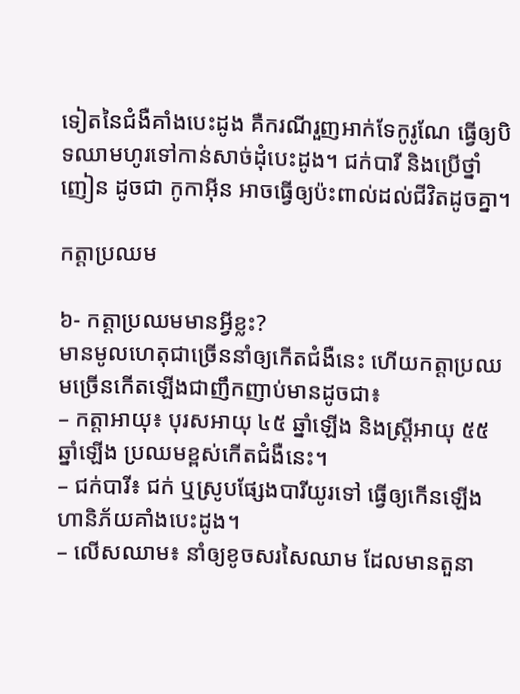ទៀតនៃជំងឺគាំងបេះដូង គឺករណីរួញអាក់ទែកូរូណែ ធ្វើឲ្យបិទឈាមហូរទៅកាន់សាច់ដុំបេះដូង។ ជក់បារី និងប្រើថ្នាំញៀន ដូចជា កូកាអ៊ីន អាចធ្វើឲ្យប៉ះពាល់ដល់ជីវិតដូចគ្នា។

កត្តាប្រឈម

៦- កត្តាប្រឈមមានអ្វីខ្លះ?
មានមូលហេតុជាច្រើននាំឲ្យកើតជំងឺនេះ ហើយកត្តាប្រឈមច្រើនកើតឡើងជាញឹកញាប់មានដូចជា៖
– កត្តាអាយុ៖ បុរសអាយុ ៤៥ ឆ្នាំឡើង និងស្រ្តីអាយុ ៥៥ ឆ្នាំឡើង ប្រឈមខ្ពស់កើតជំងឺនេះ។
– ជក់បារី៖ ជក់ ឬស្រូបផ្សែងបារីយូរទៅ ធ្វើឲ្យកើនឡើងហានិភ័យគាំងបេះដូង។
– លើសឈាម៖ នាំឲ្យខូចសរសៃឈាម ដែលមានតួនា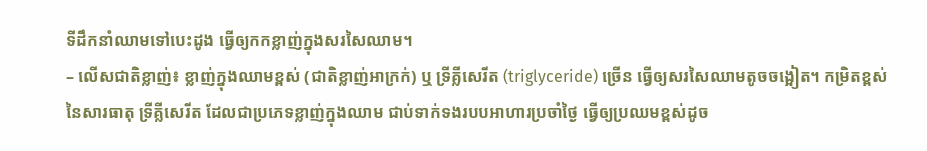ទីដឹកនាំឈាមទៅបេះដូង ធ្វើឲ្យកកខ្លាញ់ក្នុងសរសៃឈាម។
– លើសជាតិខ្លាញ់៖ ខ្លាញ់ក្នុងឈាមខ្ពស់ (ជាតិខ្លាញ់អាក្រក់) ឬ ទ្រីគ្លីសេរីត (triglyceride) ច្រើន ធ្វើឲ្យសរសៃឈាមតូចចង្អៀត។ កម្រិតខ្ពស់នៃសារធាតុ ទ្រីគ្លីសេរីត ដែលជាប្រភេទខ្លាញ់ក្នុងឈាម ជាប់ទាក់ទងរបបអាហារប្រចាំថ្ងៃ ធ្វើឲ្យប្រឈមខ្ពស់ដូច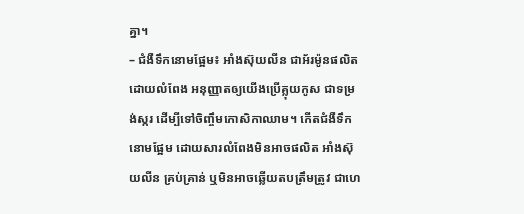គ្នា។
– ជំងឺទឹកនោមផ្អែម៖ អាំងស៊ុយលីន ជាអ័រម៉ូនផលិតដោយលំពែង អនុញ្ញាតឲ្យយើងប្រើគ្លុយកូស ជាទម្រង់ស្ករ ដើម្បីទៅចិញ្ចឹមកោសិកាឈាម។ កើតជំងឺទឹកនោមផ្អែម ដោយសារលំពែងមិនអាចផលិត អាំងស៊ុយលីន គ្រប់គ្រាន់ ឬមិនអាចឆ្លើយតបត្រឹមត្រូវ ជាហេ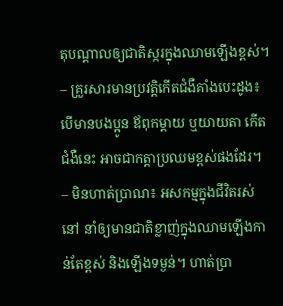តុបណ្ដាលឲ្យជាតិស្ករក្នុងឈាមឡើងខ្ពស់។
– គ្រួរសារមានប្រវត្តិកើតជំងឺគាំងបេះដូង៖ បើមានបងប្អូន ឪពុកម្ដាយ ឬយាយតា កើតជំងឺនេះ អាចជាកត្តាប្រឈមខ្ពស់ផងដែរ។
– មិនហាត់ប្រាណ៖ អសកម្មក្នុងជីវិតរស់នៅ នាំឲ្យមានជាតិខ្លាញ់ក្នុងឈាមឡើងកាន់តែខ្ពស់ និងឡើងទម្ងន់។ ហាត់ប្រា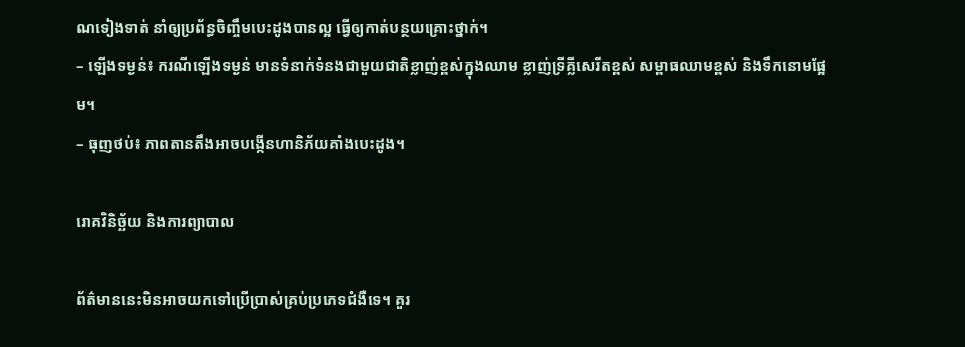ណទៀងទាត់ នាំឲ្យប្រព័ន្ធចិញ្ចឹមបេះដូងបានល្អ ធ្វើឲ្យកាត់បន្ថយគ្រោះថ្នាក់។
– ឡើងទម្ងន់៖ ករណីឡើងទម្ងន់ មានទំនាក់ទំនងជាមួយជាតិខ្លាញ់ខ្ពស់ក្នុងឈាម ខ្លាញ់ទ្រីគ្លីសេរីតខ្ពស់ សម្ពាធឈាមខ្ពស់ និងទឹកនោមផ្អែម។
– ធុញថប់៖ ភាពតានតឹងអាចបង្កើនហានិភ័យគាំងបេះដូង។

រោគវិនិច្ឆ័យ និងការព្យាបាល

ព័ត៌មាននេះមិនអាចយកទៅប្រើប្រាស់គ្រប់ប្រភេទជំងឺទេ។ គួរ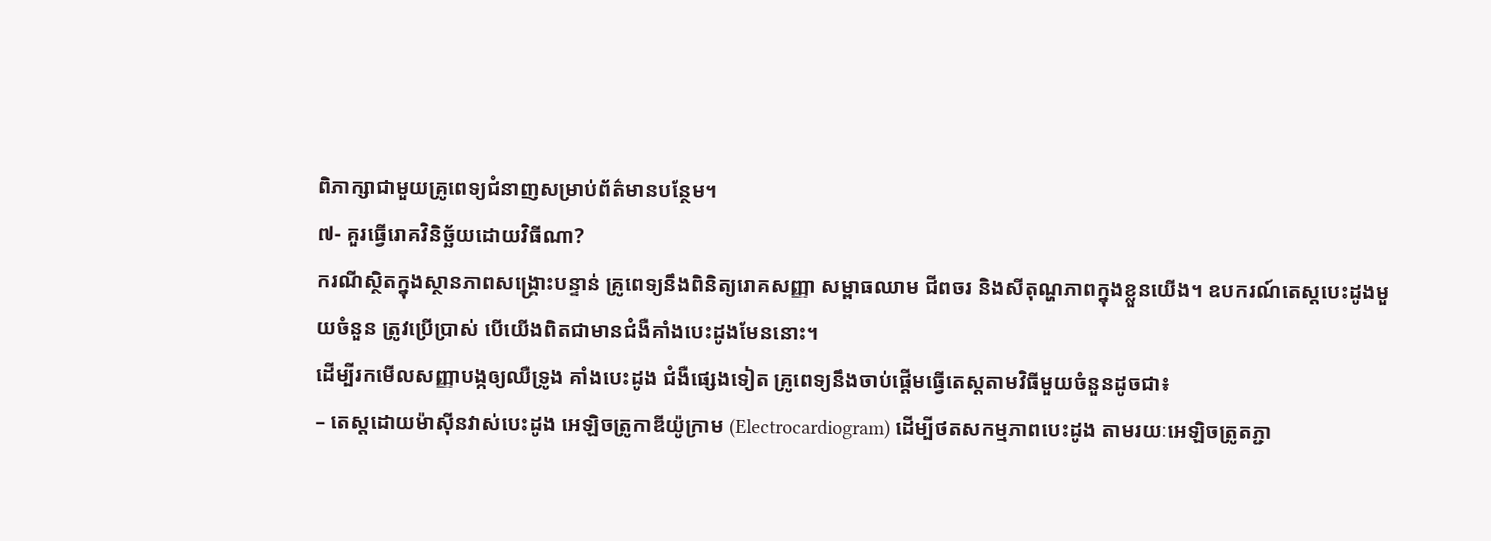ពិភាក្សាជាមួយគ្រូពេទ្យជំនាញសម្រាប់ព័ត៌មានបន្ថែម។
៧- គួរធ្វើរោគវិនិច្ឆ័យដោយវិធីណា?
ករណីស្ថិតក្នុងស្ថានភាពសង្រ្គោះបន្ទាន់ គ្រូពេទ្យនឹងពិនិត្យរោគសញ្ញា សម្ពាធឈាម ជីពចរ និងសីតុណ្ហភាពក្នុងខ្លួនយើង។ ឧបករណ៍តេស្តបេះដូងមួយចំនួន ត្រូវប្រើប្រាស់ បើយើងពិតជាមានជំងឺគាំងបេះដូងមែននោះ។
ដើម្បីរកមើលសញ្ញាបង្កឲ្យឈឺទ្រូង គាំងបេះដូង ជំងឺផ្សេងទៀត គ្រូពេទ្យនឹងចាប់ផ្តើមធ្វើតេស្តតាមវិធីមួយចំនួនដូចជា៖
– តេស្តដោយម៉ាស៊ីនវាស់បេះដូង អេឡិចត្រូកាឌីយ៉ូក្រាម (Electrocardiogram) ដើម្បីថតសកម្មភាពបេះដូង តាមរយៈអេឡិចត្រូតភ្ជា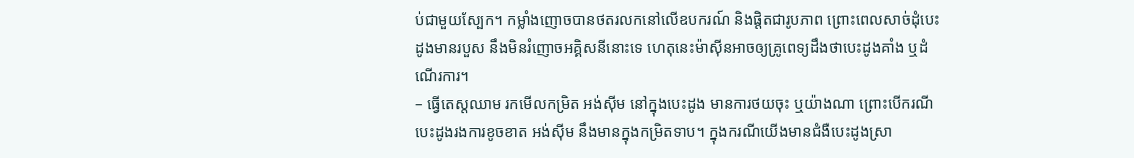ប់ជាមួយស្បែក។ កម្លាំងញោចបានថតរលកនៅលើឧបករណ៍ និងផ្ដិតជារូបភាព ព្រោះពេលសាច់ដុំបេះដូងមានរបួស នឹងមិនរំញោចអគ្គិសនីនោះទេ ហេតុនេះម៉ាស៊ីនអាចឲ្យគ្រូពេទ្យដឹងថាបេះដូងគាំង ឬដំណើរការ។
– ធ្វើតេស្តឈាម រកមើលកម្រិត អង់ស៊ីម នៅក្នុងបេះដូង មានការថយចុះ ឬយ៉ាងណា ព្រោះបើករណីបេះដូងរងការខូចខាត អង់ស៊ីម នឹងមានក្នុងកម្រិតទាប។ ក្នុងករណីយើងមានជំងឺបេះដូងស្រា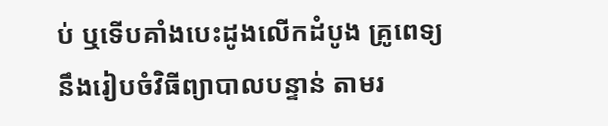ប់ ឬទើបគាំងបេះដូងលើកដំបូង គ្រូពេទ្យនឹងរៀបចំវិធីព្យាបាលបន្ទាន់ តាមរ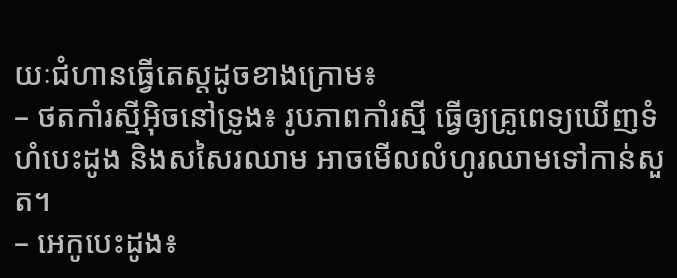យៈជំហានធ្វើតេស្តដូចខាងក្រោម៖
– ថតកាំរស្មីអុិចនៅទ្រូង៖ រូបភាពកាំរស្មី ធ្វើឲ្យគ្រូពេទ្យឃើញទំហំបេះដូង និងសសៃរឈាម អាចមើលលំហូរឈាមទៅកាន់សួត។
– អេកូបេះដូង៖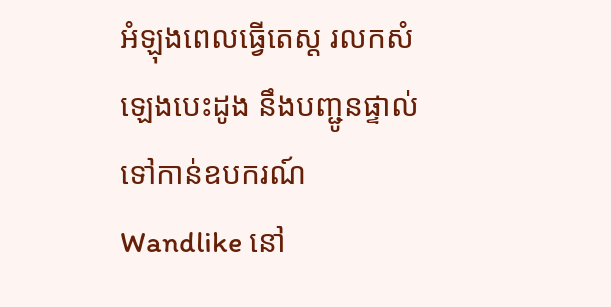អំឡុងពេលធ្វើតេស្ត រលកសំឡេងបេះដូង នឹងបញ្ជូនផ្ទាល់ទៅកាន់ឧបករណ៍ Wandlike នៅ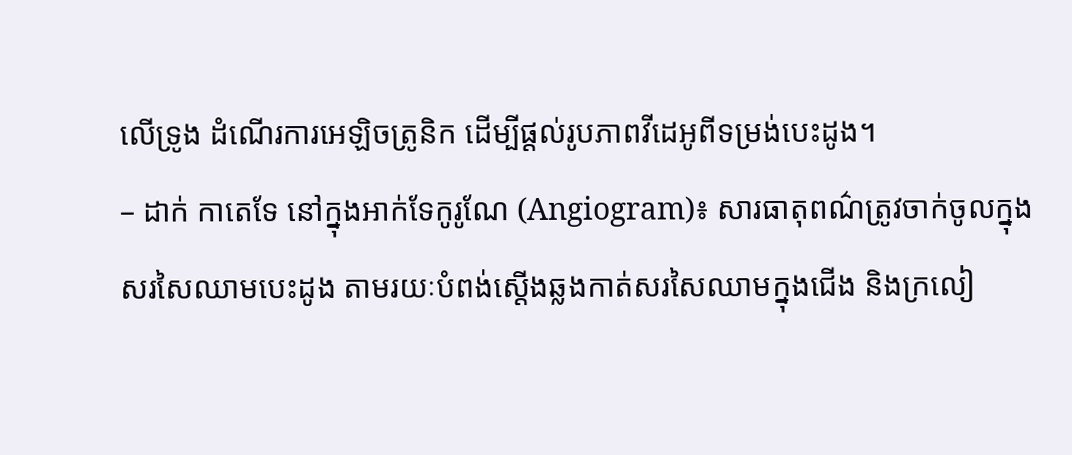លើទ្រូង ដំណើរការអេឡិចត្រូនិក ដើម្បីផ្ដល់រូបភាពវីដេអូពីទម្រង់បេះដូង។
– ដាក់ កាតេទែ នៅក្នុងអាក់ទែកូរូណែ (Angiogram)៖ សារធាតុពណ៌ត្រូវចាក់ចូលក្នុងសរសៃឈាមបេះដូង តាមរយៈបំពង់ស្ដើងឆ្លងកាត់សរសៃឈាមក្នុងជើង និងក្រលៀ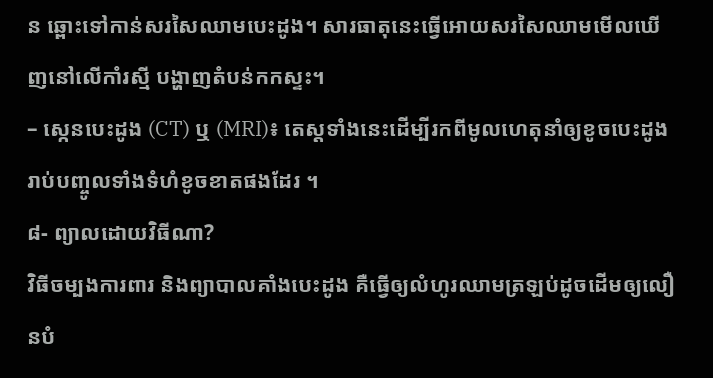ន ឆ្ពោះទៅកាន់សរសៃឈាមបេះដូង។ សារធាតុនេះធ្វើអោយសរសៃឈាមមើលឃើញនៅលើកាំរស្មី បង្ហាញតំបន់កកស្ទះ។
– ស្កេនបេះដូង (CT) ឬ (MRI)៖ តេស្តទាំងនេះដើម្បីរកពីមូលហេតុនាំឲ្យខូចបេះដូង រាប់បញ្ចូលទាំងទំហំខូចខាតផងដែរ ។
៨- ព្យាលដោយវិធីណា?
វិធីចម្បងការពារ និងព្យាបាលគាំងបេះដូង គឺធ្វើឲ្យលំហូរឈាមត្រឡប់ដូចដើមឲ្យលឿនបំ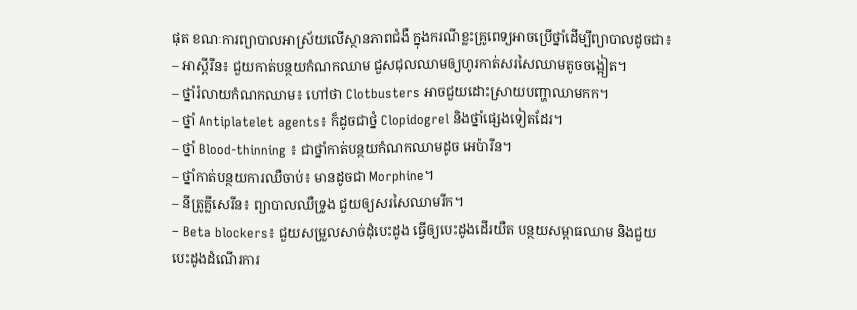ផុត ខណៈការព្យាបាលអាស្រ័យលើស្ថានភាពជំងឺ ក្នុងករណីខ្លះគ្រូពេទ្យអាចប្រើថ្នាំដើម្បីព្យាបាលដូចជា៖
– អាស្ពីរីន៖ ជួយកាត់បន្ថយកំណកឈាម ជួសជុលឈាមឲ្យហូរកាត់សរសៃឈាមតូចចង្អៀត។
– ថ្នាំរំលាយកំណកឈាម៖ ហៅថា Clotbusters អាចជួយដោះស្រាយបញ្ហាឈាមកក។
– ថ្នាំ Antiplatelet agents៖ ក៏ដូចជាថ្នំ Clopidogrel និងថ្នាំផ្សេងទៀតដែរ។
– ថ្នាំ Blood-thinning ៖ ជាថ្នាំកាត់បន្ថយកំណកឈាមដូច អេប៉ារីន។
– ថ្នាំកាត់បន្ថយការឈឺចាប់៖ មានដូចជា Morphine។
– នីត្រូគ្លីសេរីន៖ ព្យាបាលឈឺទ្រូង ជួយឲ្យសរសៃឈាមរីក។
– Beta blockers៖ ជួយសម្រួលសាច់ដុំបេះដូង ធ្វើឲ្យបេះដូងដើរយឺត បន្ថយសម្ពាធឈាម និងជួយបេះដូងដំណើរការ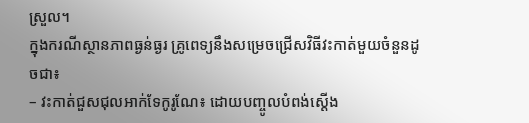ស្រួល។
ក្នុងករណីស្ថានភាពធ្ងន់ធ្ងរ គ្រូពេទ្យនឹងសម្រេចជ្រើសវិធីវះកាត់មួយចំនួនដូចជា៖
– វះកាត់ជួសជុលអាក់ទែកូរូណែ៖ ដោយបញ្ចូលបំពង់ស្ដើង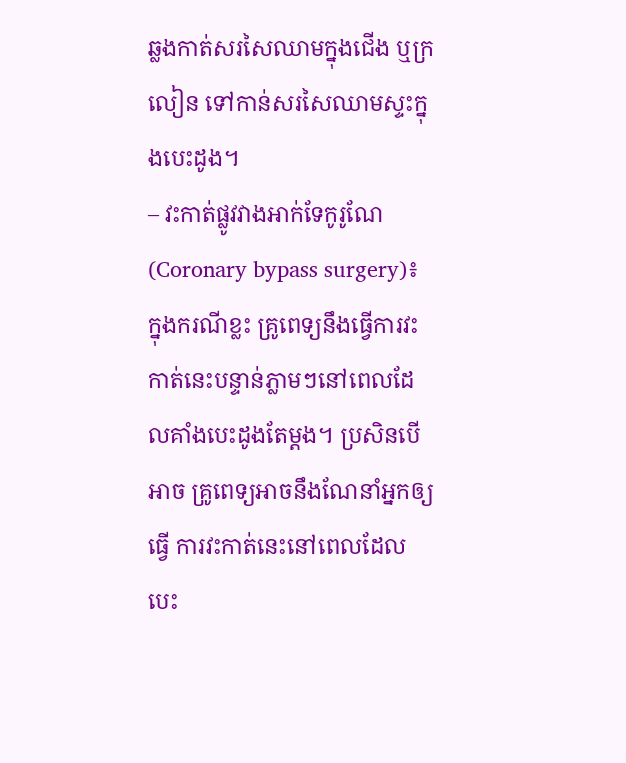ឆ្លងកាត់សរសៃឈាមក្នុងជើង ឬក្រលៀន ទៅកាន់សរសៃឈាមស្ទះក្នុងបេះដូង។
– វះកាត់ផ្លូវវាងអាក់ទែកូរូណែ (Coronary bypass surgery)៖ ក្នុងករណីខ្លះ គ្រូពេទ្យនឹងធ្វើការវះកាត់នេះបន្ទាន់ភ្លាមៗនៅពេលដែលគាំងបេះដូងតែម្ដង។ ប្រសិនបើអាច គ្រូពេទ្យអាចនឹងណែនាំអ្នកឲ្យធ្វើ ការវះកាត់នេះនៅពេលដែលបេះ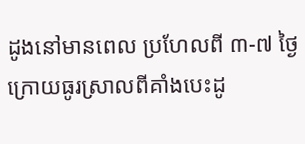ដូងនៅមានពេល ប្រហែលពី ៣-៧ ថ្ងៃក្រោយធូរស្រាលពីគាំងបេះដូ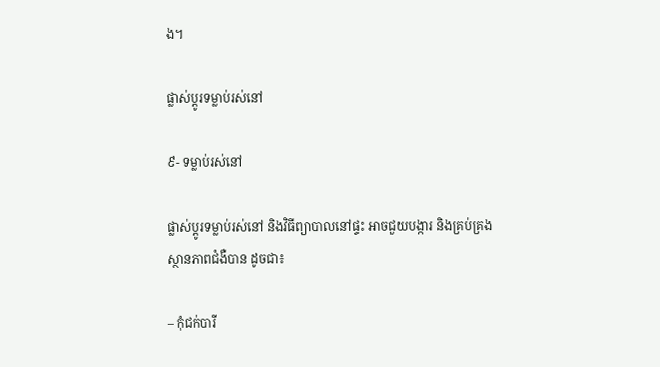ង។

ផ្លាស់ប្តូរទម្លាប់រស់នៅ

៩- ទម្លាប់រស់នៅ

ផ្លាស់ប្តូរទម្លាប់រស់នៅ និងវិធីព្យាបាលនៅផ្ទះ អាចជួយបង្ការ និងគ្រប់គ្រងស្ថានភាពជំងឺបាន ដូចជា៖

– កុំជក់បារី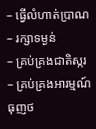– ធ្វើលំហាត់ប្រាណ
– រក្សាទម្ងន់
– គ្រប់គ្រងជាតិស្ករ
– គ្រប់គ្រងអារម្មណ៍ធុញថ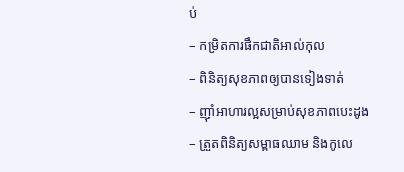ប់
– កម្រិតការផឹកជាតិអាល់កុល
– ពិនិត្យសុខភាពឲ្យបានទៀងទាត់
– ញ៉ាំអាហារល្អសម្រាប់សុខភាពបេះដូង
– ត្រួតពិនិត្យសម្ពាធឈាម និងកូលេ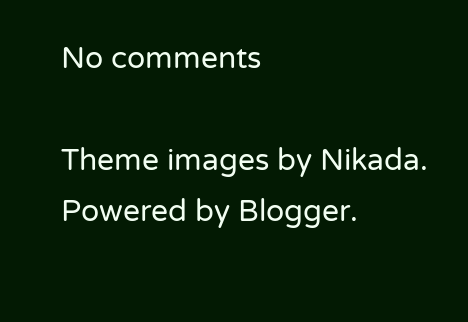No comments

Theme images by Nikada. Powered by Blogger.